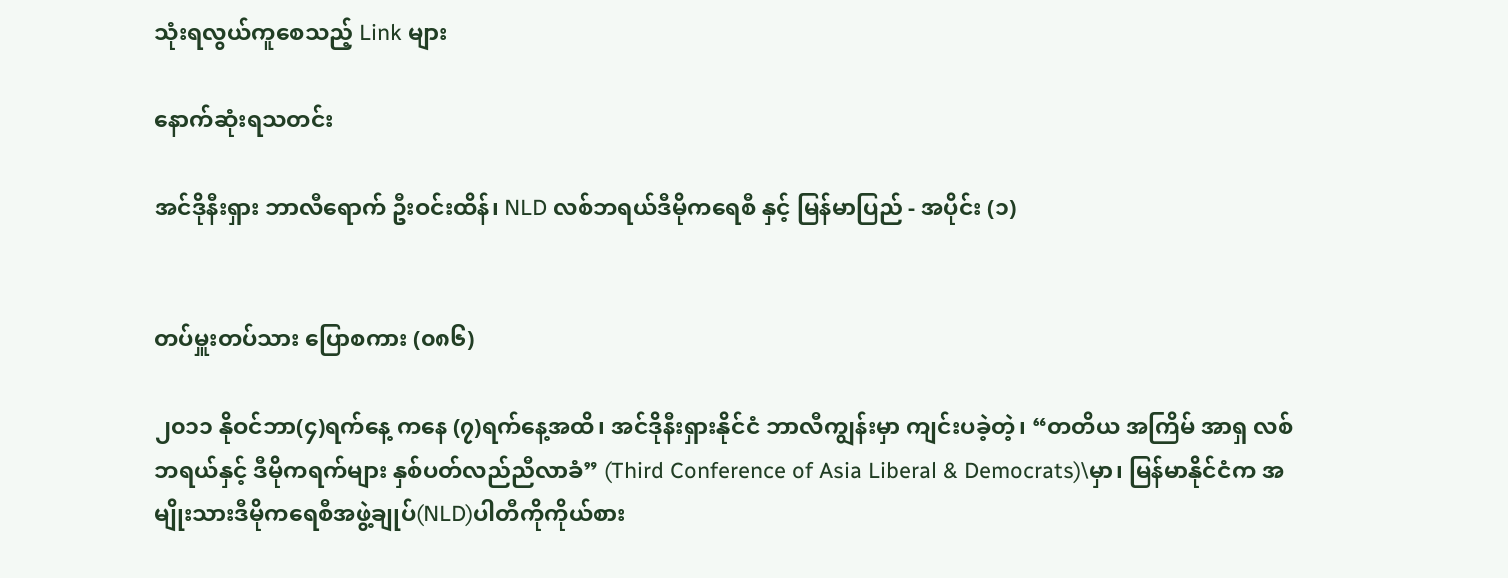သုံးရလွယ်ကူစေသည့် Link များ

နောက်ဆုံးရသတင်း

အင်ဒိုနီးရှား ဘာလီရောက် ဦးဝင်းထိန်၊ NLD လစ်ဘရယ်ဒီမိုကရေစီ နှင့် မြန်မာပြည် - အပိုင်း (၁)


တပ်မှူးတပ်သား ပြောစကား (၀၈၆)

၂၀၁၁ နိုဝင်ဘာ(၄)ရက်နေ့ ကနေ (၇)ရက်နေ့အထိ၊ အင်ဒိုနီးရှားနိုင်ငံ ဘာလီကျွန်းမှာ ကျင်းပခဲ့တဲ့၊ “တတိယ အကြိမ် အာရှ လစ်ဘရယ်နှင့် ဒီမိုကရက်များ နှစ်ပတ်လည်ညီလာခံ” (Third Conference of Asia Liberal & Democrats)\မှာ၊ မြန်မာနိုင်ငံက အမျိုးသားဒီမိုကရေစီအဖွဲ့ချုပ်(NLD)ပါတီကိုကိုယ်စား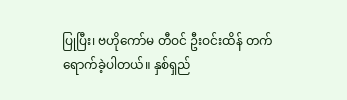ပြုပြီး၊ ဗဟိုကော်မ တီဝင် ဦးဝင်းထိန် တက်ရောက်ခဲ့ပါတယ်။ နှစ်ရှည်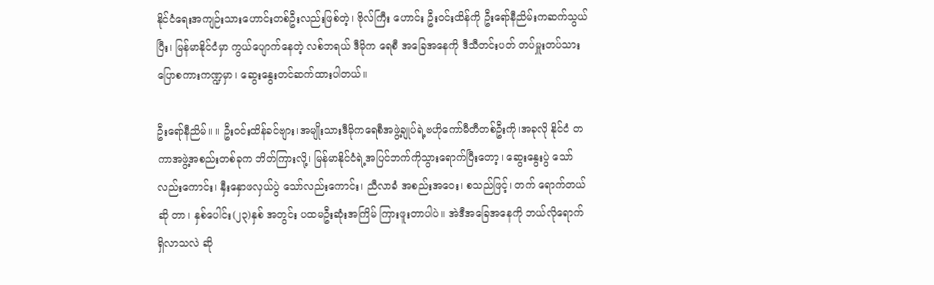နိုင်ငံရေးအကျဉ်းသားဟောင်းတစ်ဦးလည်းဖြစ်တဲ့၊ ဗိုလ်ကြီး ဟောင်း ဦးဝင်းထိန်ကို ဦးရော်နီညိမ်းကဆက်သွယ်ပြီး၊ မြန်မာနိုင်ငံမှာ ကွယ်ပျောက်နေတဲ့ လစ်ဘရယ် ဒီမိုက ရေစီ အခြေအနေကို ဒီသီတင်းပတ် တပ်မှူးတပ်သား ပြောစကားကဏ္ဍမှာ၊ ဆွေးနွေးတင်ဆက်ထားပါတယ်။

ဦးရော်နီညိမ်။ ။ ဦးဝင်းထိန်ခင်ဗျား၊အမျိုးသားဒီမိုကရေစီအဖွဲ့ချုပ်ရဲ့ဗဟိုကော်မီတီတစ်ဦးကို၊အခုလို နိုင်ငံ တကာအဖွဲ့အစည်းတစ်ခုက ဘိတ်ကြားလို့၊ မြန်မာနိုင်ငံရဲ့အပြင်ဘက်ကိုသွားရောက်ပြီးတော့၊ ဆွေးနွေးပွဲ သော် လည်းကောင်း၊ နှီးနှောဖလှယ်ပွဲ သော်လည်းကောင်း၊ ညီလာခံ အစည်းအဝေး၊ စသည်ဖြင့်၊ တက် ရောက်တယ် ဆို တာ၊ နှစ်ပေါင်း(၂၃)နှစ် အတွင်း ပထမဦးဆုံးအကြိမ် ကြားဖူးတာပါပဲ။ အဲဒီအခြေအနေကို ဘယ်လိုရောက်ရှိလာသလဲ ဆို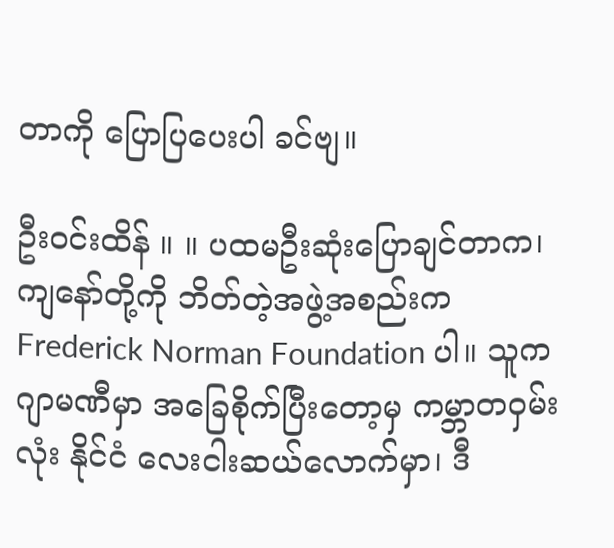တာကို ပြောပြပေးပါ ခင်ဗျ။

ဦးဝင်းထိန် ။ ။ ပထမဦးဆုံးပြောချင်တာက၊ ကျနော်တို့ကို ဘိတ်တဲ့အဖွဲ့အစည်းက Frederick Norman Foundation ပါ။ သူက ဂျာမဏီမှာ အခြေစိုက်ပြီးတော့မှ ကမ္ဘာတဝှမ်းလုံး နိုင်ငံ လေးငါးဆယ်လောက်မှာ၊ ဒီ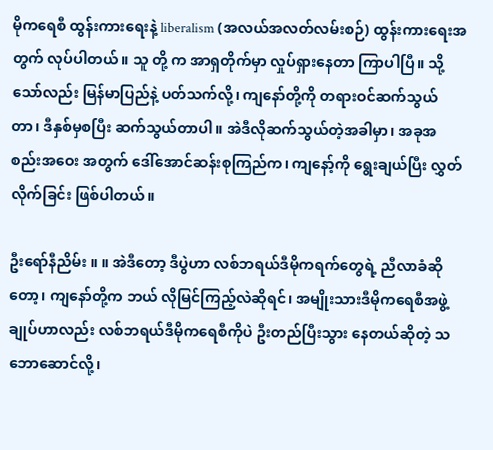မိုကရေစီ ထွန်းကားရေးနဲ့ liberalism (အလယ်အလတ်လမ်းစဉ်) ထွန်းကားရေးအတွက် လုပ်ပါတယ်။ သူ တို့ က အာရှတိုက်မှာ လှုပ်ရှားနေတာ ကြာပါပြီ။ သို့သော်လည်း မြန်မာပြည်နဲ့ ပတ်သက်လို့၊ ကျနော်တို့ကို တရားဝင်ဆက်သွယ်တာ၊ ဒီနှစ်မှစပြီး ဆက်သွယ်တာပါ။ အဲဒီလိုဆက်သွယ်တဲ့အခါမှာ၊ အခုအစည်းအဝေး အတွက် ဒေါ်အောင်ဆန်းစုကြည်က၊ ကျနော့်ကို ရွေးချယ်ပြီး လွှတ်လိုက်ခြင်း ဖြစ်ပါတယ်။

ဦးရော်နီညိမ်း ။ ။ အဲဒီတော့ ဒီပွဲဟာ လစ်ဘရယ်ဒီမိုကရက်တွေရဲ့ ညီလာခံဆိုတော့၊ ကျနော်တို့က ဘယ် လိုမြင်ကြည့်လဲဆိုရင်၊ အမျိုးသားဒီမိုကရေစီအဖွဲ့ချုပ်ဟာလည်း လစ်ဘရယ်ဒီမိုကရေစီကိုပဲ ဦးတည်ပြီးသွား နေတယ်ဆိုတဲ့ သဘောဆောင်လို့၊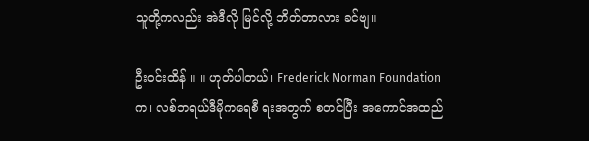သူတို့ကလည်း အဲဒီလို မြင်လို့ ဘိတ်တာလား ခင်ဗျ။

ဦးဝင်းထိန် ။ ။ ဟုတ်ပါတယ်၊ Frederick Norman Foundationက၊ လစ်ဘရယ်ဒီမိုကရေစီ ရးအတွက် စတင်ပြီး အကောင်အထည်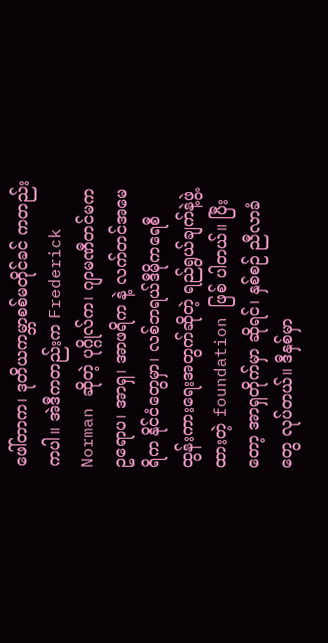ဖေါ်တာက၊ ဒုတိယကမ္ဘာစစ်မတိုင်ခင် ကတည်းကပါ။ အဲဒီကတည်းက Frederick Norman ဆိုတဲ့ ပုဂ္ဂိုလ်က၊ ဂျာမဏီတင်မက ဥရောပ၊ အာရှ၊ အာဖရိက နဲ့ လက်တင်အမေရိက နိုင်ငံတွေမှာ၊ လစ်ဘရယ်ဒီမိုကရေစီ ထွန်းကားရေးအတွက်ဆိုတဲ့ ရည်ရွယ်ချက်နဲ့ဖွဲ့ထားတဲ့ foundation ဖြစ် ပါတယ်။ ပြီးတော့ အာရှတိုက်မှာ ဆိုရင်၊ နှစ်စဉ် ညီလာခံတွေ လုပ်တယ်။ ဒီနှစ်မှာ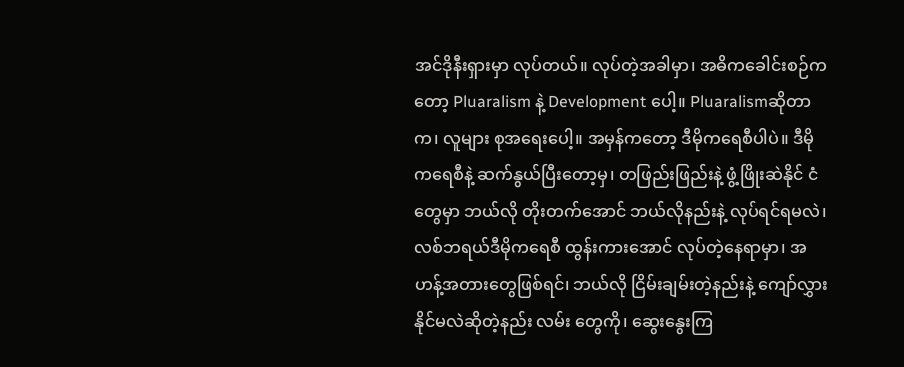အင်ဒိုနီးရှားမှာ လုပ်တယ်။ လုပ်တဲ့အခါမှာ၊ အဓိကခေါင်းစဉ်ကတော့ Pluaralism နဲ့ Development ပေါ့။ Pluaralismဆိုတာက၊ လူများ စုအရေးပေါ့။ အမှန်ကတော့ ဒီမိုကရေစီပါပဲ။ ဒီမိုကရေစီနဲ့ ဆက်နွယ်ပြီးတော့မှ၊ တဖြည်းဖြည်းနဲ့ ဖွံ့ဖြိုးဆဲနိုင် ငံ တွေမှာ ဘယ်လို တိုးတက်အောင် ဘယ်လိုနည်းနဲ့ လုပ်ရင်ရမလဲ၊ လစ်ဘရယ်ဒီမိုကရေစီ ထွန်းကားအောင် လုပ်တဲ့နေရာမှာ၊ အဟန့်အတားတွေဖြစ်ရင်၊ ဘယ်လို ငြိမ်းချမ်းတဲ့နည်းနဲ့ ကျော်လွှားနိုင်မလဲဆိုတဲ့နည်း လမ်း တွေကို၊ ဆွေးနွေးကြ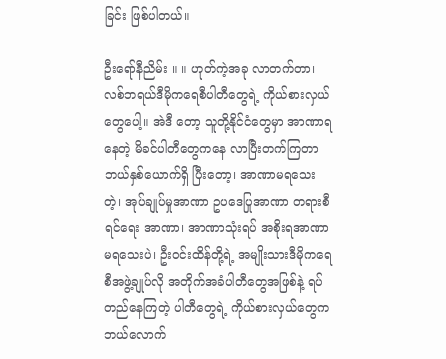ခြင်း ဖြစ်ပါတယ်။

ဦးရော်နီညိမ်း ။ ။ ဟုတ်ကဲ့အခု လာတက်တာ၊ လစ်ဘရယ်ဒီမိုကရေစီပါတီတွေရဲ့ ကိုယ်စားလှယ်တွေပေါ့။ အဲဒီ တော့ သူတို့နိုင်ငံတွေမှာ အာဏာရနေတဲ့ မိခင်ပါတီတွေကနေ လာပြီးတက်ကြတာ ဘယ်နှစ်ယောက်ရှိ ပြီးတော့၊ အာဏာမရသေးတဲ့၊ အုပ်ချုပ်မှုအာဏာ ဥပဒေပြုအာဏာ တရားစီရင်ရေး အာဏာ၊ အာဏာသုံးရပ် အစိုးရအာဏာ မရသေးပဲ၊ ဦးဝင်းထိန်တို့ရဲ့ အမျိုးသားဒီမိုကရေစီအဖွဲ့ချုပ်လို အတိုက်အခံပါတီတွေအဖြစ်နဲ့ ရပ်တည်နေကြတဲ့ ပါတီတွေရဲ့ ကိုယ်စားလှယ်တွေက ဘယ်လောက်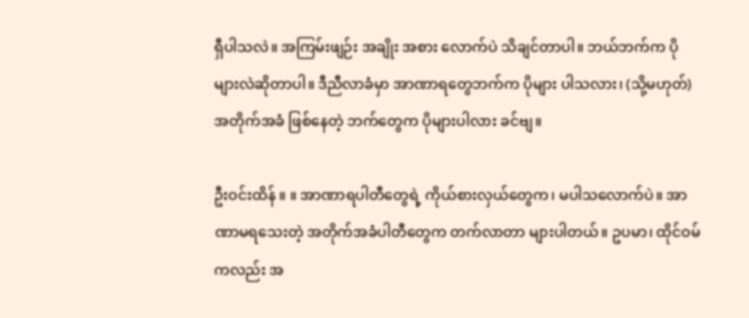ရှီပါသလဲ။ အကြမ်းဖျဉ်း အချိုး အစား လောက်ပဲ သိချင်တာပါ။ ဘယ်ဘက်က ပိုများလဲဆိုတာပါ။ ဒီညီလာခံမှာ အာဏာရတွေဘက်က ပိုများ ပါသလား၊ (သို့မဟုတ်) အတိုက်အခံ ဖြစ်နေတဲ့ ဘက်တွေက ပိုများပါလား ခင်ဗျ။

ဦးဝင်းထိန် ။ ။ အာဏာရပါတီတွေရဲ့ ကိုယ်စားလှယ်တွေက၊ မပါသလောက်ပဲ။ အာဏာမရသေးတဲ့ အတိုက်အခံပါတီတွေက တက်လာတာ များပါတယ်။ ဥပမာ၊ ထိုင်ဝမ်ကလည်း အ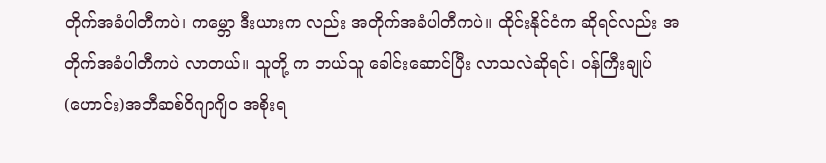တိုက်အခံပါတီကပဲ၊ ကမ္ဘော ဒီးယားက လည်း အတိုက်အခံပါတီကပဲ။ ထိုင်းနိုင်ငံက ဆိုရင်လည်း အတိုက်အခံပါတီကပဲ လာတယ်။ သူတို့ က ဘယ်သူ ခေါင်းဆောင်ပြီး လာသလဲဆိုရင်၊ ဝန်ကြီးချုပ်(ဟောင်း)အဘီဆစ်ဝိဂျာဂျိ၀ အစိုးရ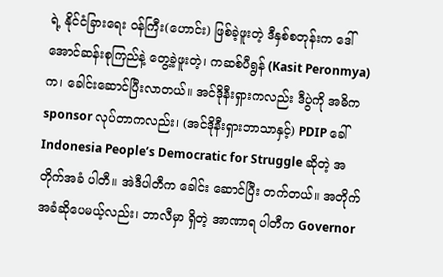ရဲ့ နိုင်ငံခြားရေး ဝန်ကြီး(ဟောင်း) ဖြစ်ခဲ့ဖူးတဲ့ ဒီနှစ်စတုန်းက ဒေါ်အောင်ဆန်းစုကြည်နဲ့ တွေ့ခဲ့ဖူးတဲ့၊ ကဆစ်ပီရွန် (Kasit Peronmya) က၊ ခေါင်းဆောင်ပြီးလာတယ်။ အင်ဒိုနီးရှားကလည်း ဒီပွဲကို အဓိက sponsor လုပ်တာကလည်း၊ (အင်ဒိုနီးရှားဘာသာနှင့်) PDIP ခေါ် Indonesia People’s Democratic for Struggle ဆိုတဲ့ အတိုက်အခံ ပါတီ။ အဲဒီပါတီက ခေါင်း ဆောင်ပြီး တက်တယ်။ အတိုက်အခံဆိုပေမယ့်လည်း၊ ဘာလီမှာ ရှိတဲ့ အာဏာရ ပါတီက Governor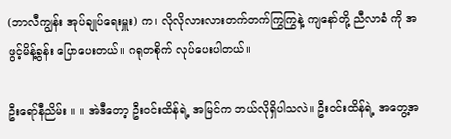(ဘာလီကျွန်း အုပ်ချုပ်ရေးမှူး) က၊ လိုလိုလားလားတက်တက်ကြွကြွနဲ့ ကျနော်တို့ ညီလာခံ ကို အဖွင့်မိန့်ခွန်း ပြောပေးတယ်။ ဂရုတစိုက် လုပ်ပေးပါတယ်။

ဦးရော်နီညိမ်း ။ ။ အဲဒီတော့ ဦးဝင်းထိန်ရဲ့ အမြင်က ဘယ်လိုရှိပါသလဲ။ ဦးဝင်းထိန်ရဲ့ အတွေ့အ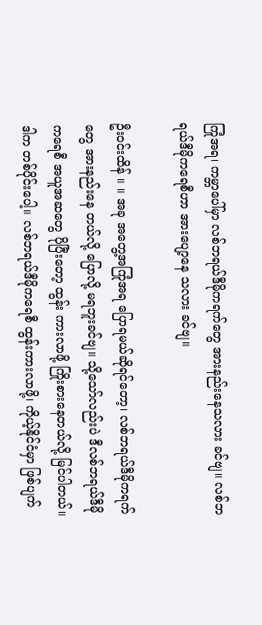ကြုံအရ၊ ကမ္ဘာပေါ်မှာ လစ်ဘရယ်ဒီမိုကရက်တွေ အားနည်းနေသလား ခင်ဗျ။ လစ်ဘရယ်ဒီမိုကရေစီဟာ အားပျော့နေ သလား ခင်ဗျ။

ဦးဝင်းထိန် ။ ။ အခု အတွေ့အကြုံအရ ပြောရမယ်ဆိုရင်တော့၊ လစ်ဘရယ်ဒီမိုကရက်တွေ အားနည်းနေ တယ်လို့ ပြောလို့ မရဘူးခင်ဗျ။ သို့သော်လည်းပဲ ဒီလစ်ဘရယ်ဒီမိုကရေစီ အယူအဆတွေ ပိုပြီးတော့ ထွန်း ကားလာဖို့ ကြိုးစားနေတယ်လို့ မြင်ပါတယ်။ ဒါက တစ်ပိုင်းပေါ့။ လစ်ဘရယ်ဒီမိုကရေစီ ထွန်းကားလာဖို့၊ ကိုယ့်နိုင်ငံမှာ ဖြစ်ပျက်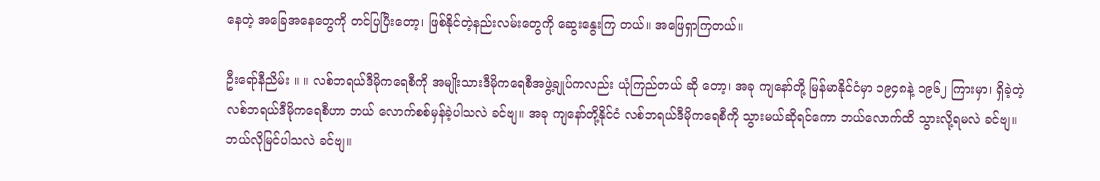နေတဲ့ အခြေအနေတွေကို တင်ပြပြီးတော့၊ ဖြစ်နိုင်တဲ့နည်းလမ်းတွေကို ဆွေးနွေးကြ တယ်။ အဖြေရှာကြတယ်။

ဦးရော်နီညိမ်း ။ ။ လစ်ဘရယ်ဒီမိုကရေစီကို အမျိုးသားဒီမိုကရေစီအဖွဲ့ချုပ်ကလည်း ယုံကြည်တယ် ဆို တော့၊ အခု ကျနော်တို့ မြန်မာနိုင်ငံမှာ ၁၉၄၈နဲ့ ၁၉၆၂ ကြားမှာ၊ ရှိခဲ့တဲ့ လစ်ဘရယ်ဒီမိုကရေစီဟာ ဘယ် လောက်စစ်မှန်ခဲ့ပါသလဲ ခင်ဗျ။ အခု ကျနော်တို့နိုင်ငံ လစ်ဘရယ်ဒီမိုကရေစီကို သွားမယ်ဆိုရင်ကော ဘယ်လောက်ထိ သွားလို့ရမလဲ ခင်ဗျ။ ဘယ်လိုမြင်ပါသလဲ ခင်ဗျ။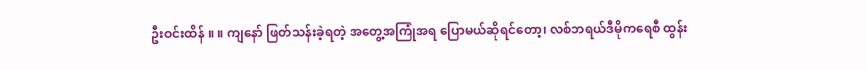ဦးဝင်းထိန် ။ ။ ကျနော် ဖြတ်သန်းခဲ့ရတဲ့ အတွေ့အကြုံအရ ပြောမယ်ဆိုရင်တော့၊ လစ်ဘရယ်ဒီမိုကရေစီ ထွန်း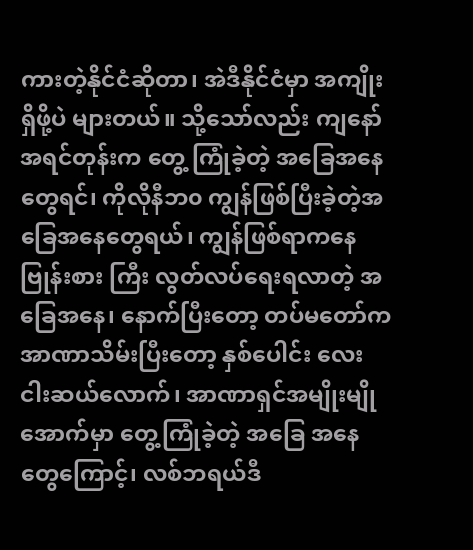ကားတဲ့နိုင်ငံဆိုတာ၊ အဲဒီနိုင်ငံမှာ အကျိုးရှိဖို့ပဲ များတယ်။ သို့သော်လည်း ကျနော် အရင်တုန်းက တွေ့ ကြုံခဲ့တဲ့ အခြေအနေတွေရင်၊ ကိုလိုနီဘ၀ ကျွန်ဖြစ်ပြီးခဲ့တဲ့အခြေအနေတွေရယ်၊ ကျွန်ဖြစ်ရာကနေ ဗြုန်းစား ကြီး လွတ်လပ်ရေးရလာတဲ့ အခြေအနေ၊ နောက်ပြီးတော့ တပ်မတော်က အာဏာသိမ်းပြီးတော့ နှစ်ပေါင်း လေးငါးဆယ်လောက်၊ အာဏာရှင်အမျိုးမျိုအောက်မှာ တွေ့ကြုံခဲ့တဲ့ အခြေ အနေတွေကြောင့်၊ လစ်ဘရယ်ဒီ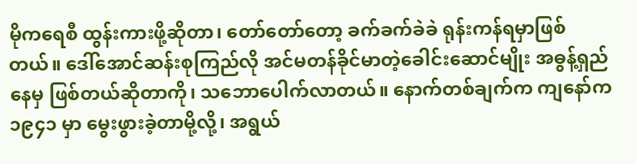မိုကရေစီ ထွန်းကားဖို့ဆိုတာ၊ တော်တော်တော့ ခက်ခက်ခဲခဲ ရုန်းကန်ရမှာဖြစ် တယ်။ ဒေါ်အောင်ဆန်းစုကြည်လို အင်မတန်ခိုင်မာတဲ့ခေါင်းဆောင်မျိုး အဓွန့်ရှည်နေမှ ဖြစ်တယ်ဆိုတာကို၊ သဘောပေါက်လာတယ်။ နောက်တစ်ချက်က ကျနော်က ၁၉၄၁ မှာ မွေးဖွားခဲ့တာမို့လို့၊ အရွယ်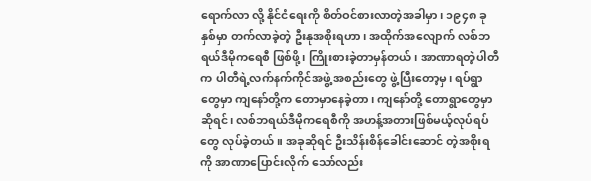ရောက်လာ လို့ နိုင်ငံရေးကို စိတ်ဝင်စားလာတဲ့အခါမှာ၊ ၁၉၄၈ ခုနှစ်မှာ တက်လာခဲ့တဲ့ ဦးနုအစိုးရဟာ၊ အထိုက်အလျောက် လစ်ဘရယ်ဒီမိုကရေစီ ဖြစ်ဖို့၊ ကြိုးစားခဲ့တာမှန်တယ်၊ အာဏာရတဲ့ပါတီက ပါတီရဲ့လက်နက်ကိုင်အဖွဲ့ အစည်းတွေ ဖွဲ့ပြီးတော့မှ၊ ရပ်ရွာတွေမှာ ကျနော်တို့က တောမှာနေခဲ့တာ၊ ကျနော်တို့ တောရွာတွေမှာဆိုရင်၊ လစ်ဘရယ်ဒီမိုကရေစီကို အဟန့်အတားဖြစ်မယ့်လုပ်ရပ်တွေ လုပ်ခဲ့တယ်။ အခုဆိုရင် ဦးသိန်းစိန်ခေါင်းဆောင် တဲ့အစိုးရကို အာဏာပြောင်းလိုက် သော်လည်း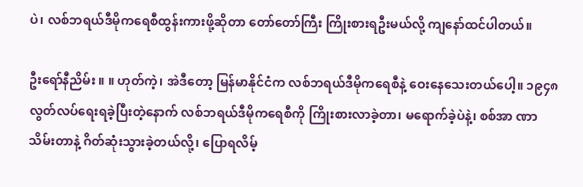ပဲ၊ လစ်ဘရယ်ဒီမိုကရေစီထွန်းကားဖို့ဆိုတာ တော်တော်ကြီး ကြိုးစားရဦးမယ်လို့ ကျနော်ထင်ပါတယ်။

ဦးရော်နီညိမ်း ။ ။ ဟုတ်ကဲ့၊ အဲဒီတော့ မြန်မာနိုင်ငံက လစ်ဘရယ်ဒီမိုကရေစီနဲ့ ဝေးနေသေးတယ်ပေါ့။ ၁၉၄၈ လွတ်လပ်ရေးရခဲ့ပြီးတဲ့နောက် လစ်ဘရယ်ဒီမိုကရေစီကို ကြိုးစားလာခဲ့တာ၊ မရောက်ခဲ့ပဲနဲ့၊ စစ်အာ ဏာသိမ်းတာနဲ့ ဂိတ်ဆုံးသွားခဲ့တယ်လို့၊ ပြောရလိမ့်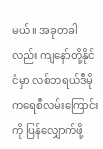မယ်။ အခုတခါလည်း ကျနော်တို့နိုင်ငံမှာ လစ်ဘရယ်ဒီမို ကရေစီလမ်းကြောင်းကို ပြန်လျှောက်ဖို့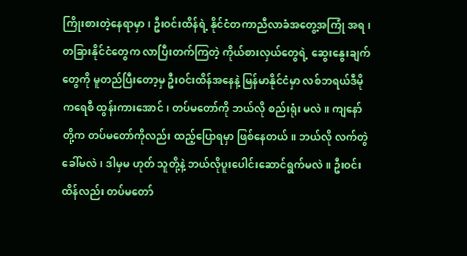ကြိုးစားတဲ့နေရာမှာ၊ ဦးဝင်းထိန်ရဲ့ နိုင်ငံတကာညီလာခံအတွေ့အကြုံ အရ၊ တခြားနိုင်ငံတွေက လာပြီးတက်ကြတဲ့ ကိုယ်စားလှယ်တွေရဲ့ ဆွေးနွေးချက်တွေကို မူတည်ပြီးတော့မှ ဦးဝင်းထိန်အနေနဲ့ မြန်မာနိုင်ငံမှာ လစ်ဘရယ်ဒီမိုကရေစီ ထွန်းကားအောင်၊ တပ်မတော်ကို ဘယ်လို စည်းရုံး မလဲ။ ကျနော်တို့က တပ်မတော်ကိုလည်း ထည့်ပြောရမှာ ဖြစ်နေတယ်။ ဘယ်လို လက်တွဲခေါ်မလဲ၊ ဒါမှမ ဟုတ် သူတို့နဲ့ ဘယ်လိုပူးပေါင်းဆောင်ရွက်မလဲ။ ဦးဝင်းထိန်လည်း တပ်မတော်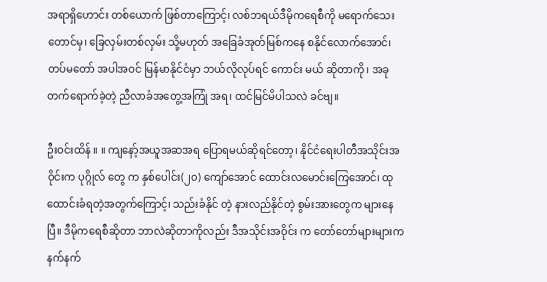အရာရှိဟောင်း တစ်ယောက် ဖြစ်တာကြောင့်၊ လစ်ဘရယ်ဒီမိုကရေစီကို မရောက်သေးတောင်မှ၊ ခြေလှမ်းတစ်လှမ်း သို့မဟုတ် အခြေခံအုတ်မြစ်ကနေ စနိုင်လောက်အောင်၊ တပ်မတော် အပါအဝင် မြန်မာနိုင်ငံမှာ ဘယ်လိုလုပ်ရင် ကောင်း မယ် ဆိုတာကို၊ အခုတက်ရောက်ခဲ့တဲ့ ညီလာခံအတွေ့အကြုံ အရ၊ ထင်မြင်မိပါသလဲ ခင်ဗျ။

ဦးဝင်းထိန် ။ ။ ကျနော့်အယူအဆအရ ပြောရမယ်ဆိုရင်တော့၊ နိုင်ငံရေးပါတီအသိုင်းအဝိုင်းက ပုဂ္ဂိုလ် တွေ က နှစ်ပေါင်း(၂၀) ကျော်အောင် ထောင်းလမောင်းကြေအောင်၊ ထုထောင်းခံရတဲ့အတွက်ကြောင့်၊ သည်းခံနိုင် တဲ့ နားလည်နိုင်တဲ့ စွမ်းအားတွေက များနေပြီ။ ဒီမိုကရေစီဆိုတာ ဘာလဲဆိုတာကိုလည်း ဒီအသိုင်းအဝိုင်း က တော်တော်များများက နက်နက်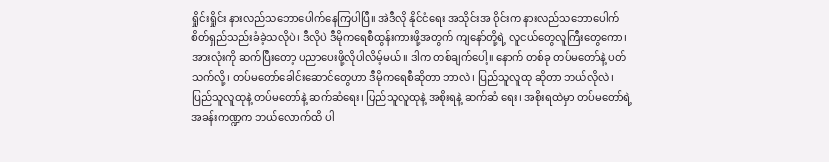ရှိုင်းရှိုင်း နားလည်သဘောပေါက်နေကြပါပြီ။ အဲဒီလို နိုင်ငံရေး အသိုင်းအ ဝိုင်းက နားလည်သဘောပေါက် စိတ်ရှည်သည်းခံခဲ့သလိုပဲ၊ ဒီလိုပဲ ဒီမိုကရေစီထွန်းကားဖို့အတွက် ကျနော်တို့ရဲ့ လူငယ်တွေလူကြီးတွေကော၊ အားလုံးကို ဆက်ပြီးတော့ ပညာပေးဖို့လိုပါလိမ့်မယ်။ ဒါက တစ်ချက်ပေါ့။ နောက် တစ်ခု တပ်မတော်နဲ့ ပတ်သက်လို့၊ တပ်မတော်ခေါင်းဆောင်တွေဟာ ဒီမိုကရေစီဆိုတာ ဘာလဲ၊ ပြည်သူလူထု ဆိုတာ ဘယ်လိုလဲ၊ ပြည်သူလူထုနဲ့ တပ်မတော်နဲ့ ဆက်ဆံရေး၊ ပြည်သူလူထုနဲ့ အစိုးရနဲ့ ဆက်ဆံ ရေး၊ အစိုးရထဲမှာ တပ်မတော်ရဲ့ အခန်းကဏ္ဍက ဘယ်လောက်ထိ ပါ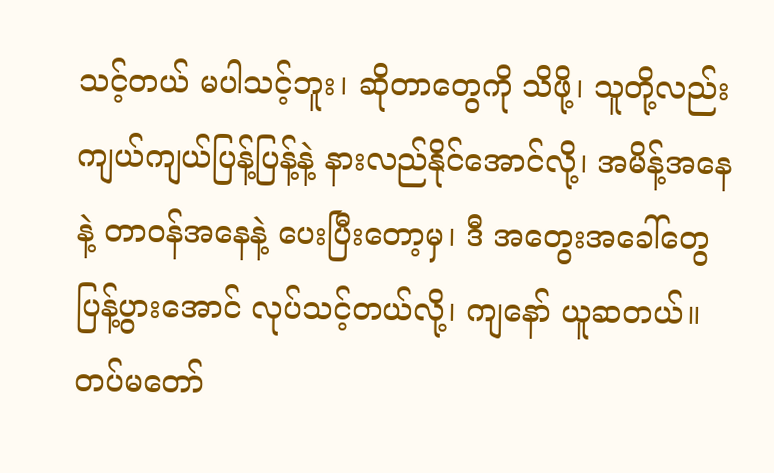သင့်တယ် မပါသင့်ဘူး၊ ဆိုတာတွေကို သိဖို့၊ သူတို့လည်း ကျယ်ကျယ်ပြန့်ပြန့်နဲ့ နားလည်နိုင်အောင်လို့၊ အမိန့်အနေနဲ့ တာဝန်အနေနဲ့ ပေးပြီးတော့မှ၊ ဒီ အတွေးအခေါ်တွေ ပြန့်ပွားအောင် လုပ်သင့်တယ်လို့၊ ကျနော် ယူဆတယ်။ တပ်မတော်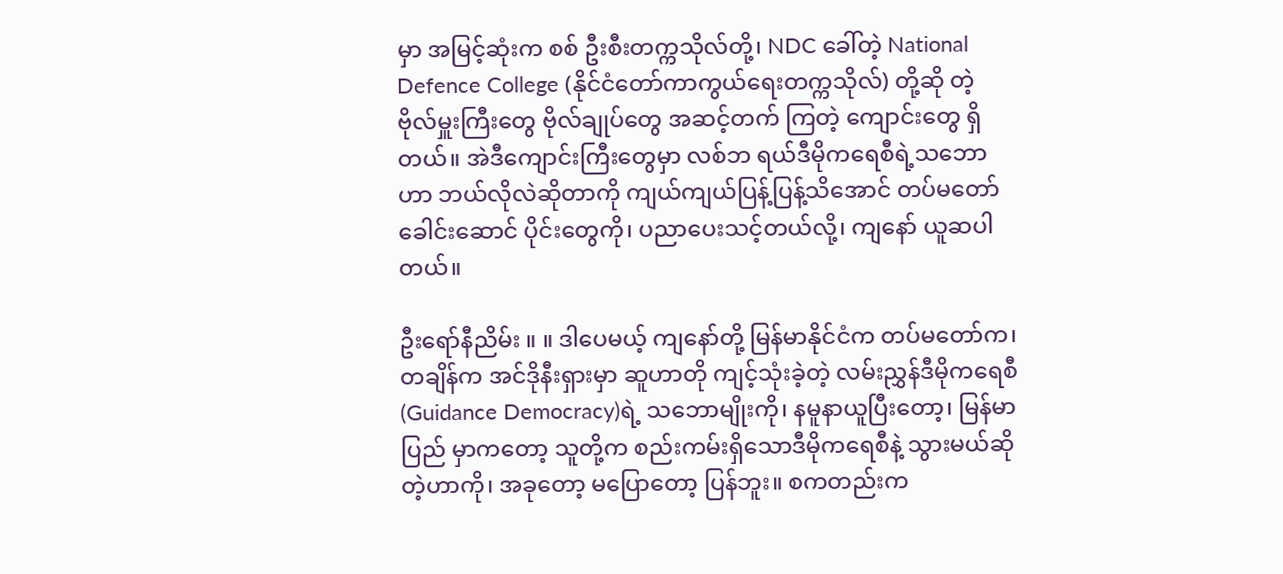မှာ အမြင့်ဆုံးက စစ် ဦးစီးတက္ကသိုလ်တို့၊ NDC ခေါ်တဲ့ National Defence College (နိုင်ငံတော်ကာကွယ်ရေးတက္ကသိုလ်) တို့ဆို တဲ့ ဗိုလ်မှူးကြီးတွေ ဗိုလ်ချုပ်တွေ အဆင့်တက် ကြတဲ့ ကျောင်းတွေ ရှိတယ်။ အဲဒီကျောင်းကြီးတွေမှာ လစ်ဘ ရယ်ဒီမိုကရေစီရဲ့သဘောဟာ ဘယ်လိုလဲဆိုတာကို ကျယ်ကျယ်ပြန့်ပြန့်သိအောင် တပ်မတော်ခေါင်းဆောင် ပိုင်းတွေကို၊ ပညာပေးသင့်တယ်လို့၊ ကျနော် ယူဆပါတယ်။

ဦးရော်နီညိမ်း ။ ။ ဒါပေမယ့် ကျနော်တို့ မြန်မာနိုင်ငံက တပ်မတော်က၊ တချိန်က အင်ဒိုနီးရှားမှာ ဆူဟာတို ကျင့်သုံးခဲ့တဲ့ လမ်းညွှန်ဒီမိုကရေစီ(Guidance Democracy)ရဲ့ သဘောမျိုးကို၊ နမူနာယူပြီးတော့၊ မြန်မာပြည် မှာကတော့ သူတို့က စည်းကမ်းရှိသောဒီမိုကရေစီနဲ့ သွားမယ်ဆိုတဲ့ဟာကို၊ အခုတော့ မပြောတော့ ပြန်ဘူး။ စကတည်းက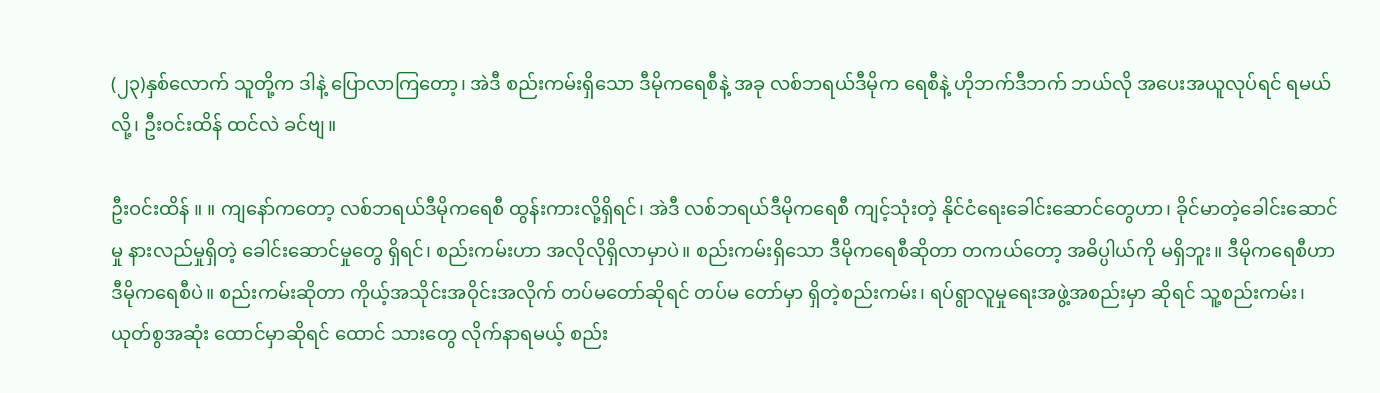(၂၃)နှစ်လောက် သူတို့က ဒါနဲ့ ပြောလာကြတော့၊ အဲဒီ စည်းကမ်းရှိသော ဒီမိုကရေစီနဲ့ အခု လစ်ဘရယ်ဒီမိုက ရေစီနဲ့ ဟိုဘက်ဒီဘက် ဘယ်လို အပေးအယူလုပ်ရင် ရမယ်လို့၊ ဦးဝင်းထိန် ထင်လဲ ခင်ဗျ။

ဦးဝင်းထိန် ။ ။ ကျနော်ကတော့ လစ်ဘရယ်ဒီမိုကရေစီ ထွန်းကားလို့ရှိရင်၊ အဲဒီ လစ်ဘရယ်ဒီမိုကရေစီ ကျင့်သုံးတဲ့ နိုင်ငံရေးခေါင်းဆောင်တွေဟာ၊ ခိုင်မာတဲ့ခေါင်းဆောင်မှု နားလည်မှုရှိတဲ့ ခေါင်းဆောင်မှုတွေ ရှိရင်၊ စည်းကမ်းဟာ အလိုလိုရှိလာမှာပဲ။ စည်းကမ်းရှိသော ဒီမိုကရေစီဆိုတာ တကယ်တော့ အဓိပ္ပါယ်ကို မရှိဘူး။ ဒီမိုကရေစီဟာ ဒီမိုကရေစီပဲ။ စည်းကမ်းဆိုတာ ကိုယ့်အသိုင်းအဝိုင်းအလိုက် တပ်မတော်ဆိုရင် တပ်မ တော်မှာ ရှိတဲ့စည်းကမ်း၊ ရပ်ရွာလူမှုရေးအဖွဲ့အစည်းမှာ ဆိုရင် သူ့စည်းကမ်း၊ ယုတ်စွအဆုံး ထောင်မှာဆိုရင် ထောင် သားတွေ လိုက်နာရမယ့် စည်း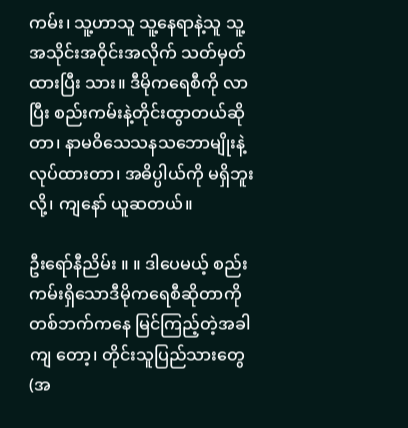ကမ်း၊ သူ့ဟာသူ သူ့နေရာနဲ့သူ သူ့အသိုင်းအဝိုင်းအလိုက် သတ်မှတ်ထားပြီး သား။ ဒီမိုကရေစီကို လာပြီး စည်းကမ်းနဲ့တိုင်းထွာတယ်ဆိုတာ၊ နာမဝိသေသနသဘောမျိုးနဲ့ လုပ်ထားတာ၊ အဓိပ္ပါယ်ကို မရှိဘူးလို့၊ ကျနော် ယူဆတယ်။

ဦးရော်နီညိမ်း ။ ။ ဒါပေမယ့် စည်းကမ်းရှိသောဒီမိုကရေစီဆိုတာကို တစ်ဘက်ကနေ မြင်ကြည့်တဲ့အခါ ကျ တော့၊ တိုင်းသူပြည်သားတွေ(အ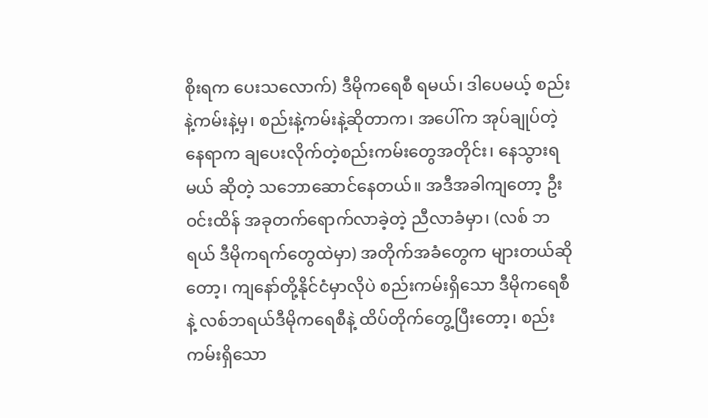စိုးရက ပေးသလောက်) ဒီမိုကရေစီ ရမယ်၊ ဒါပေမယ့် စည်းနဲ့ကမ်းနဲ့မှ၊ စည်းနဲ့ကမ်းနဲ့ဆိုတာက၊ အပေါ်က အုပ်ချုပ်တဲ့နေရာက ချပေးလိုက်တဲ့စည်းကမ်းတွေအတိုင်း၊ နေသွားရမယ် ဆိုတဲ့ သဘောဆောင်နေတယ်။ အဒီအခါကျတော့ ဦးဝင်းထိန် အခုတက်ရောက်လာခဲ့တဲ့ ညီလာခံမှာ၊ (လစ် ဘရယ် ဒီမိုကရက်တွေထဲမှာ) အတိုက်အခံတွေက များတယ်ဆိုတော့၊ ကျနော်တို့နိုင်ငံမှာလိုပဲ စည်းကမ်းရှိသော ဒီမိုကရေစီနဲ့ လစ်ဘရယ်ဒီမိုကရေစီနဲ့ ထိပ်တိုက်တွေ့ပြီးတော့၊ စည်းကမ်းရှိသော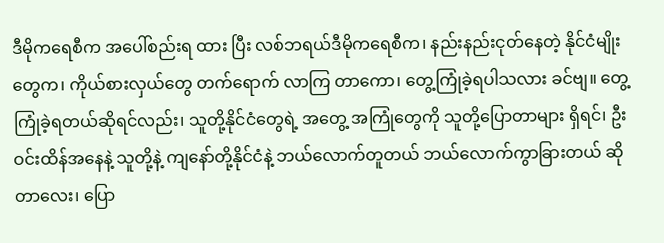ဒီမိုကရေစီက အပေါ်စည်းရ ထား ပြီး လစ်ဘရယ်ဒီမိုကရေစီက၊ နည်းနည်းငုတ်နေတဲ့ နိုင်ငံမျိုးတွေက၊ ကိုယ်စားလှယ်တွေ တက်ရောက် လာကြ တာကော၊ တွေ့ကြုံခဲ့ရပါသလား ခင်ဗျ။ တွေ့ကြုံခဲ့ရတယ်ဆိုရင်လည်း၊ သူတို့နိုင်ငံတွေရဲ့ အတွေ့ အကြုံတွေကို သူတို့ပြောတာများ ရှိရင်၊ ဦးဝင်းထိန်အနေနဲ့ သူတို့နဲ့ ကျနော်တို့နိုင်ငံနဲ့ ဘယ်လောက်တူတယ် ဘယ်လောက်ကွာခြားတယ် ဆိုတာလေး၊ ပြော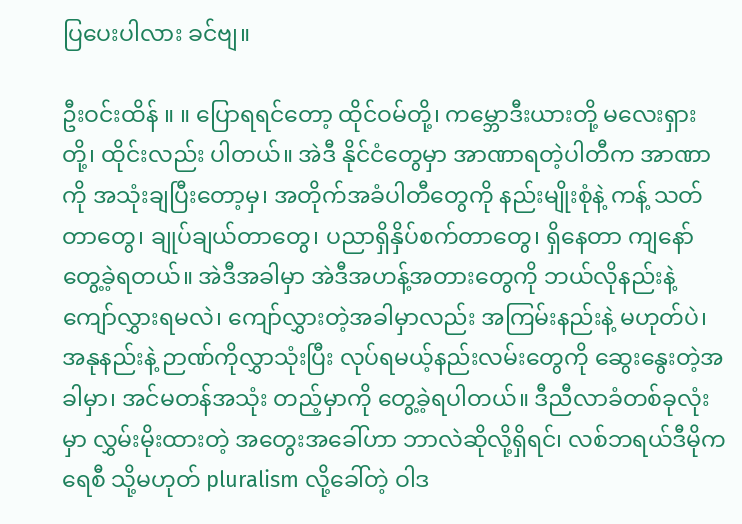ပြပေးပါလား ခင်ဗျ။

ဦးဝင်းထိန် ။ ။ ပြောရရင်တော့ ထိုင်ဝမ်တို့၊ ကမ္ဘောဒီးယားတို့ မလေးရှားတို့၊ ထိုင်းလည်း ပါတယ်။ အဲဒီ နိုင်ငံတွေမှာ အာဏာရတဲ့ပါတီက အာဏာကို အသုံးချပြီးတော့မှ၊ အတိုက်အခံပါတီတွေကို နည်းမျိုးစုံနဲ့ ကန့် သတ်တာတွေ၊ ချုပ်ချယ်တာတွေ၊ ပညာရှိနှိပ်စက်တာတွေ၊ ရှိနေတာ ကျနော် တွေ့ခဲ့ရတယ်။ အဲဒီအခါမှာ အဲဒီအဟန့်အတားတွေကို ဘယ်လိုနည်းနဲ့ ကျော်လွှားရမလဲ၊ ကျော်လွှားတဲ့အခါမှာလည်း အကြမ်းနည်းနဲ့ မဟုတ်ပဲ၊ အနုနည်းနဲ့ ဉာဏ်ကိုလွှာသုံးပြီး လုပ်ရမယ့်နည်းလမ်းတွေကို ဆွေးနွေးတဲ့အခါမှာ၊ အင်မတန်အသုံး တည့်မှာကို တွေ့ခဲ့ရပါတယ်။ ဒီညီလာခံတစ်ခုလုံးမှာ လွှမ်းမိုးထားတဲ့ အတွေးအခေါ်ဟာ ဘာလဲဆိုလို့ရှိရင်၊ လစ်ဘရယ်ဒီမိုကရေစီ သို့မဟုတ် pluralism လို့ခေါ်တဲ့ ဝါဒ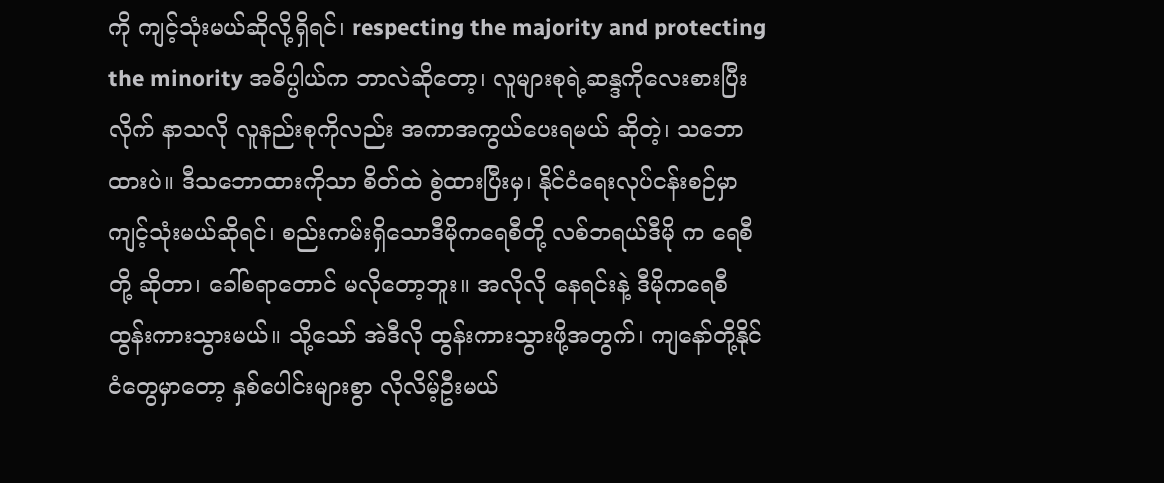ကို ကျင့်သုံးမယ်ဆိုလို့ရှိရင်၊ respecting the majority and protecting the minority အဓိပ္ပါယ်က ဘာလဲဆိုတော့၊ လူများစုရဲ့ဆန္ဒကိုလေးစားပြီး လိုက် နာသလို လူနည်းစုကိုလည်း အကာအကွယ်ပေးရမယ် ဆိုတဲ့၊ သဘောထားပဲ။ ဒီသဘောထားကိုသာ စိတ်ထဲ စွဲထားပြီးမှ၊ နိုင်ငံရေးလုပ်ငန်းစဉ်မှာ ကျင့်သုံးမယ်ဆိုရင်၊ စည်းကမ်းရှိသောဒီမိုကရေစီတို့ လစ်ဘရယ်ဒီမို က ရေစီတို့ ဆိုတာ၊ ခေါ်စရာတောင် မလိုတော့ဘူး။ အလိုလို နေရင်းနဲ့ ဒီမိုကရေစီ ထွန်းကားသွားမယ်။ သို့သော် အဲဒီလို ထွန်းကားသွားဖို့အတွက်၊ ကျနော်တို့နိုင်ငံတွေမှာတော့ နှစ်ပေါင်းများစွာ လိုလိမ့်ဦးမယ်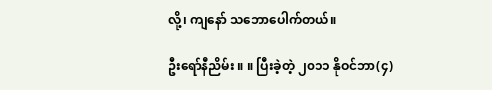လို့၊ ကျနော် သဘောပေါက်တယ်။

ဦးရော်နီညိမ်း ။ ။ ပြီးခဲ့တဲ့ ၂၀၁၁ နိုဝင်ဘာ(၄)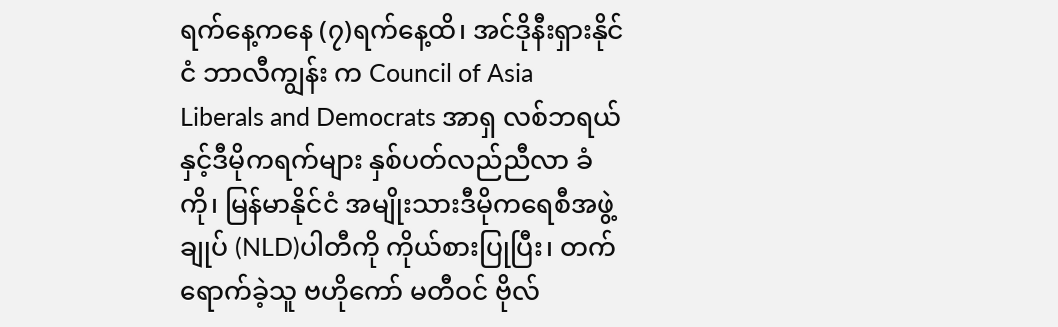ရက်နေ့ကနေ (၇)ရက်နေ့ထိ၊ အင်ဒိုနီးရှားနိုင်ငံ ဘာလီကျွန်း က Council of Asia Liberals and Democrats အာရှ လစ်ဘရယ်နှင့်ဒီမိုကရက်များ နှစ်ပတ်လည်ညီလာ ခံကို၊ မြန်မာနိုင်ငံ အမျိုးသားဒီမိုကရေစီအဖွဲ့ချုပ် (NLD)ပါတီကို ကိုယ်စားပြုပြီး၊ တက်ရောက်ခဲ့သူ ဗဟိုကော် မတီဝင် ဗိုလ်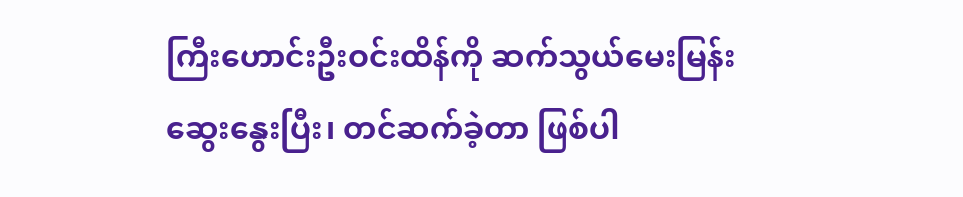ကြီးဟောင်းဦးဝင်းထိန်ကို ဆက်သွယ်မေးမြန်းဆွေးနွေးပြီး၊ တင်ဆက်ခဲ့တာ ဖြစ်ပါ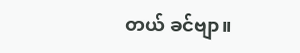တယ် ခင်ဗျာ။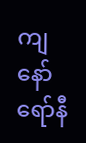ကျနော် ရော်နီ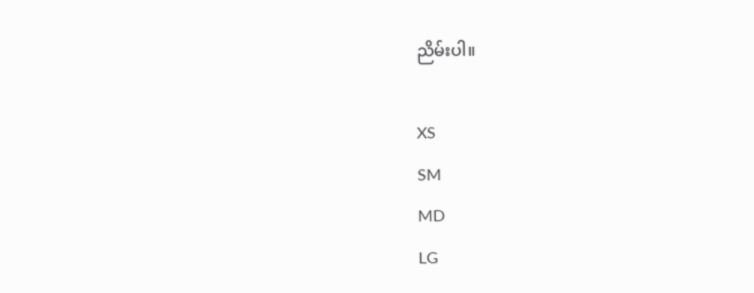ညိမ်းပါ။

XS
SM
MD
LG